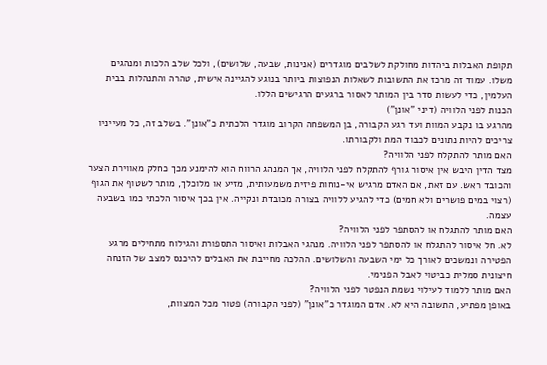תקופת האבלות ביהדות מחולקת לשלבים מוגדרים (אנינות, שבעה, שלושים), ולכל שלב הלכות ומנהגים משלו. עמוד זה מרכז את התשובות לשאלות הנפוצות ביותר בנוגע להגיינה אישית, טהרה והתנהלות בבית העלמין, כדי לעשות סדר בין המותר לאסור ברגעים הרגישים הללו.
הכנות לפני הלוויה (דיני "אונן")
מהרגע בו נקבע המוות ועד רגע הקבורה, בן המשפחה הקרוב מוגדר הלכתית כ"אונן". בשלב זה, כל מעייניו צריכים להיות נתונים לכבוד המת ולקבורתו.
האם מותר להתקלח לפני הלוויה?
מצד הדין היבש אין איסור גורף להתקלח לפני הלוויה, אך המנהג הרווח הוא להימנע מכך כחלק מאווירת הצער והכובד ראש. עם זאת, אם האדם מרגיש אי-נוחות פיזית משמעותית, מזיע או מלוכלך, מותר לשטוף את הגוף (רצוי במים פושרים ולא חמים) כדי להגיע ללוויה בצורה מכובדת ונקייה. אין בכך איסור הלכתי כמו בשבעה עצמה.
האם מותר להתגלח או להסתפר לפני הלוויה?
לא. חל איסור להתגלח או להסתפר לפני הלוויה. מנהגי האבלות ואיסור התספורת והגילוח מתחילים מרגע הפטירה ונמשכים לאורך כל ימי השבעה והשלושים. ההלכה מחייבת את האבלים להיכנס למצב של הזנחה חיצונית סמלית כביטוי לאבל הפנימי.
האם מותר ללמוד לעילוי נשמת הנפטר לפני הלוויה?
באופן מפתיע, התשובה היא לא. אדם המוגדר כ"אונן" (לפני הקבורה) פטור מכל המצוות,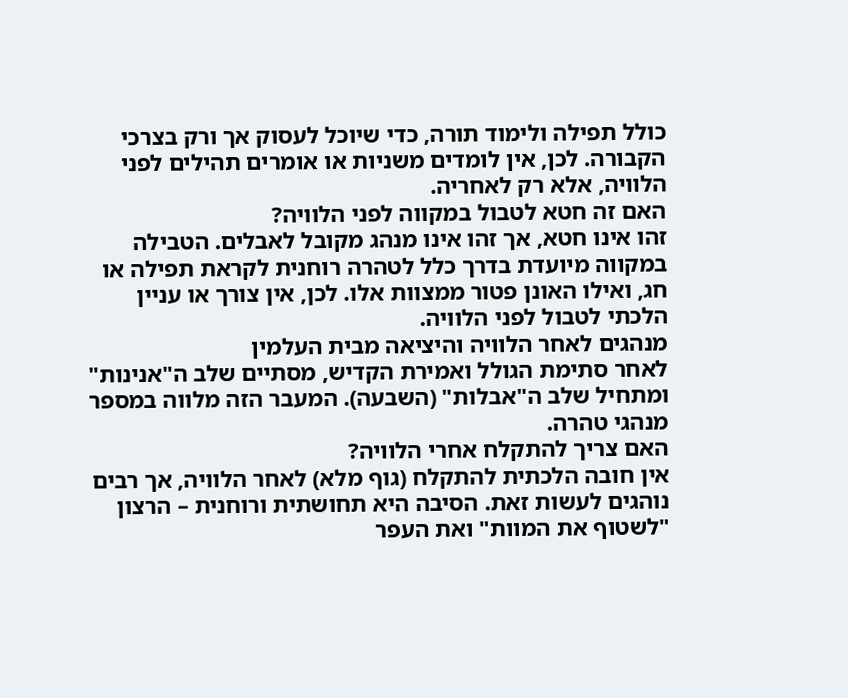כולל תפילה ולימוד תורה, כדי שיוכל לעסוק אך ורק בצרכי הקבורה. לכן, אין לומדים משניות או אומרים תהילים לפני הלוויה, אלא רק לאחריה.
האם זה חטא לטבול במקווה לפני הלוויה?
זהו אינו חטא, אך זהו אינו מנהג מקובל לאבלים. הטבילה במקווה מיועדת בדרך כלל לטהרה רוחנית לקראת תפילה או חג, ואילו האונן פטור ממצוות אלו. לכן, אין צורך או עניין הלכתי לטבול לפני הלוויה.
מנהגים לאחר הלוויה והיציאה מבית העלמין
לאחר סתימת הגולל ואמירת הקדיש, מסתיים שלב ה"אנינות" ומתחיל שלב ה"אבלות" (השבעה). המעבר הזה מלווה במספר מנהגי טהרה.
האם צריך להתקלח אחרי הלוויה?
אין חובה הלכתית להתקלח (גוף מלא) לאחר הלוויה, אך רבים נוהגים לעשות זאת. הסיבה היא תחושתית ורוחנית – הרצון "לשטוף את המוות" ואת העפר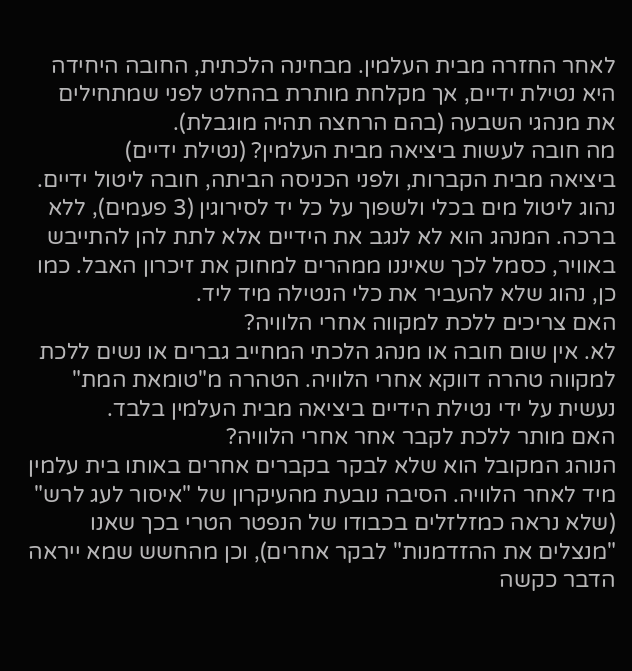לאחר החזרה מבית העלמין. מבחינה הלכתית, החובה היחידה היא נטילת ידיים, אך מקלחת מותרת בהחלט לפני שמתחילים את מנהגי השבעה (בהם הרחצה תהיה מוגבלת).
מה חובה לעשות ביציאה מבית העלמין? (נטילת ידיים)
ביציאה מבית הקברות, ולפני הכניסה הביתה, חובה ליטול ידיים. נהוג ליטול מים בכלי ולשפוך על כל יד לסירוגין (3 פעמים), ללא ברכה. המנהג הוא לא לנגב את הידיים אלא לתת להן להתייבש באוויר, כסמל לכך שאיננו ממהרים למחוק את זיכרון האבל. כמו כן, נהוג שלא להעביר את כלי הנטילה מיד ליד.
האם צריכים ללכת למקווה אחרי הלוויה?
לא. אין שום חובה או מנהג הלכתי המחייב גברים או נשים ללכת למקווה טהרה דווקא אחרי הלוויה. הטהרה מ"טומאת המת" נעשית על ידי נטילת הידיים ביציאה מבית העלמין בלבד.
האם מותר ללכת לקבר אחר אחרי הלוויה?
הנוהג המקובל הוא שלא לבקר בקברים אחרים באותו בית עלמין מיד לאחר הלוויה. הסיבה נובעת מהעיקרון של "איסור לעג לרש" (שלא נראה כמזלזלים בכבודו של הנפטר הטרי בכך שאנו "מנצלים את ההזדמנות" לבקר אחרים), וכן מהחשש שמא ייראה הדבר כקשה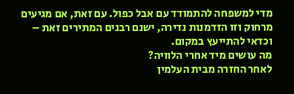מדי למשפחה להתמודד עם אבל כפול. עם זאת, אם מגיעים מרחוק וזו הזדמנות נדירה, ישנם רבנים המתירים זאת – וכדאי להתייעץ במקום.
מה עושים מיד אחרי הלוויה?
לאחר החזרה מבית העלמין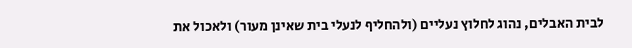לבית האבלים, נהוג לחלוץ נעליים (ולהחליף לנעלי בית שאינן מעור) ולאכול את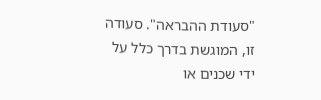"סעודת ההבראה". סעודה זו, המוגשת בדרך כלל על ידי שכנים או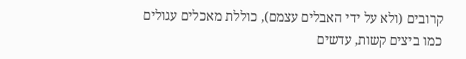קרובים (ולא על ידי האבלים עצמם), כוללת מאכלים עגולים כמו ביצים קשות, עדשים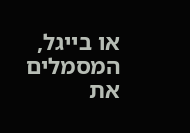או בייגל, המסמלים את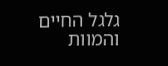גלגל החיים והמוות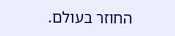החוזר בעולם.